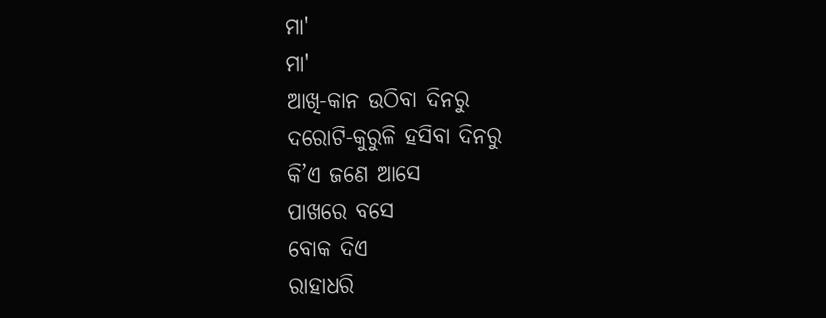ମା'
ମା'
ଆଖି-କାନ ଉଠିବା ଦିନରୁ
ଦରୋଟି-କୁରୁଳି ହସିବା ଦିନରୁ
କି’ଏ ଜଣେ ଆସେ
ପାଖରେ ବସେ
ବୋକ ଦିଏ
ରାହାଧରି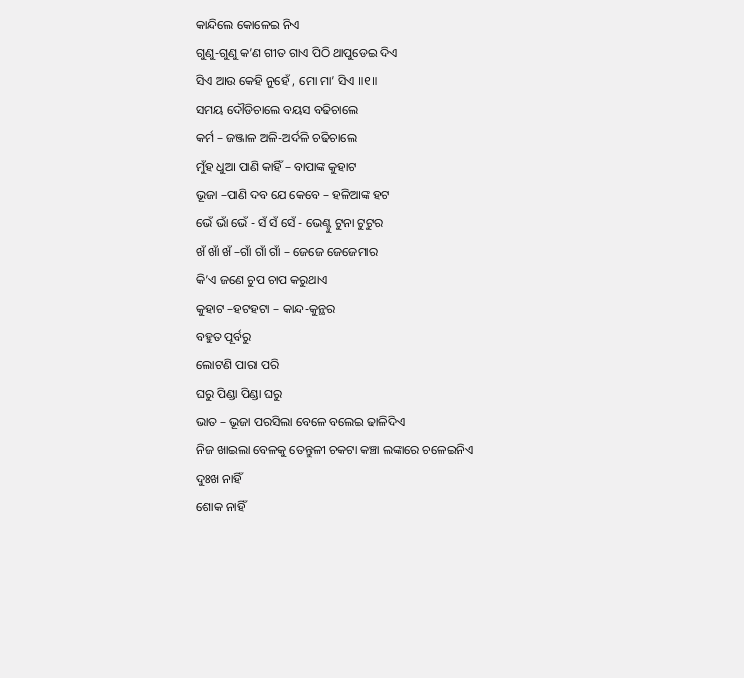କାନ୍ଦିଲେ କୋଳେଇ ନିଏ
ଗୁଣୁ-ଗୁଣୁ କ’ଣ ଗୀତ ଗାଏ ପିଠି ଥାପୁଡେଇ ଦିଏ
ସିଏ ଆଉ କେହି ନୁହେଁ , ମୋ ମା’ ସିଏ ॥୧॥
ସମୟ ଦୌଡିଚାଲେ ବୟସ ବଢିଚାଲେ
କର୍ମ – ଜଞ୍ଜାଳ ଅଳି-ଅର୍ଦଳି ଚଢିଚାଲେ
ମୁଁହ ଧୁଆ ପାଣି କାହିଁ – ବାପାଙ୍କ କୁହାଟ
ଭୂଜା –ପାଣି ଦବ ଯେ କେବେ – ହଳିଆଙ୍କ ହଟ
ଭେଁ ଭାଁ ଭେଁ - ସଁ ସଁ ସେଁ - ଭେଣ୍ଟୁ ଟୁନା ଟୁଟୁର
ଖଁ ଖାଁ ଖଁ –ଗାଁ ଗାଁ ଗାଁ – ଜେଜେ ଜେଜେମାର
କି’ଏ ଜଣେ ଚୁପ ଚାପ କରୁଥାଏ
କୁହାଟ –ହଟହଟା – କାନ୍ଦ-କୁନ୍ଥର
ବହୁତ ପୂର୍ବରୁ
ଲୋଟଣି ପାରା ପରି
ଘରୁ ପିଣ୍ଡା ପିଣ୍ଡା ଘରୁ
ଭାତ – ଭୂଜା ପରସିଲା ବେଳେ ବଲେଇ ଢାଳିଦିଏ
ନିଜ ଖାଇଲା ବେଳକୁ ତେନ୍ତୁଳୀ ଚକଟା କଞ୍ଚା ଲଙ୍କାରେ ଚଳେଇନିଏ
ଦୁଃଖ ନାହିଁ
ଶୋକ ନାହିଁ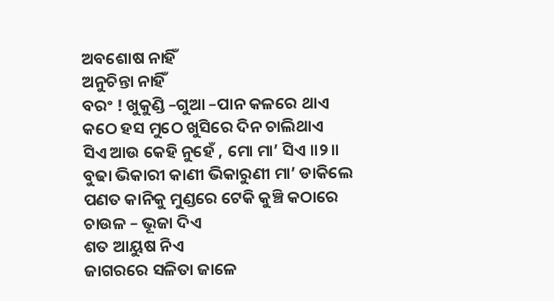ଅବଶୋଷ ନାହିଁ
ଅନୁଚିନ୍ତା ନାହିଁ
ବରଂ ! ଖୁକୁଣ୍ଡି –ଗୁଆ –ପାନ କଳରେ ଥାଏ
କଠେ ହସ ମୁଠେ ଖୁସିରେ ଦିନ ଚାଲିଥାଏ
ସିଏ ଆଉ କେହି ନୁହେଁ , ମୋ ମା’ ସିଏ ॥୨॥
ବୁଢା ଭିକାରୀ କାଣୀ ଭିକାରୁଣୀ ମା’ ଡାକିଲେ
ପଣତ କାନିକୁ ମୁଣ୍ଡରେ ଟେକି କୁଞ୍ଚି କଠାରେ
ଚାଉଳ – ଭୂଜା ଦିଏ
ଶତ ଆୟୁଷ ନିଏ
ଜାଗରରେ ସଳିତା ଜାଳେ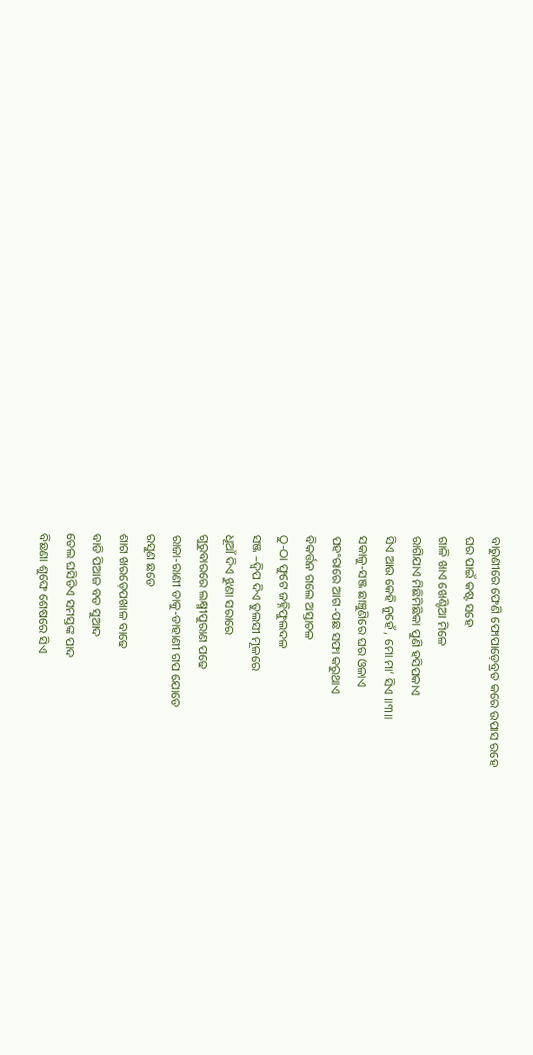ବାରୁଣୀରେ ଫେଣି ଫୋପାଡ଼େବ୍ରତ କରେ ଉପାସ ରହେ
ଘର ପାଇଁ କଷ୍ଟ ସହେ
ଗାଳି ଖାଏ ଖେଣ୍ଟିଆ ମିଳେ
ରାଗିଯାଏ ମିଛିମିଛିକା ପୁଣି ହସିପକାଏ
ସିଏ ଆଉ କେହି ନୁହେଁ , ମୋ ମା’ ସିଏ ॥୩॥
ସକାଳୁ-ସଞ୍ଜ ଛାଞ୍ଚୁଣିରେ ଘର ଓଳାଏ
ପହଂରାରେ ଆଗ-ପଛ ସଫା କରୁଥାଏ
ବିକର୍ତ୍ତନ ଗଲେ ଅସ୍ତାଚଳ
ଠୁ-ଠା ଫୁଟେ ଜହ୍ନିଫୁଲଦଳ
ସଞ୍ଜ –ଦ୍ଵିପ ଦିଏ ତୁଲସୀ ମୂଳରେ
ଧୂଆଁ ଦିଏ ଝୁଣା ସରାରେ
ଗୁରୁବାରରେ ଲକ୍ଷ୍ମୀପୁରାଣ ପଢେ
ରାଜା-ରାଣୀ ଡାକୁ-ଡାହାଣୀ ଗପ ଯୋଡେ
ରସୁଣ ଛଡେ
ଶାଗ ଖରଡ଼େପଖାଳ ବାଢେ
ବାଡି ପିଆଜ ବଡ ସୁଆଦ
ତେଲ ଘସିଡିଏ ସମସ୍ତଙ୍କ ପାଦ
ବିଛଣା ଶୁଙ୍ଘେ ଶେଷରେ ସିଏ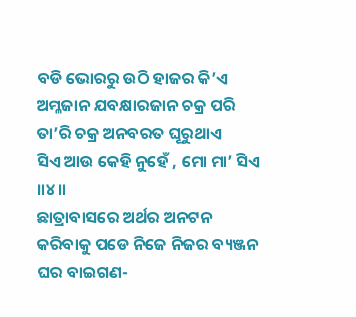ବଡି ଭୋରରୁ ଉଠି ହାଜର କି’ଏ
ଅମ୍ଳଜାନ ଯବକ୍ଷାରଜାନ ଚକ୍ର ପରି
ତା’ରି ଚକ୍ର ଅନବରତ ଘୂରୁଥାଏ
ସିଏ ଆଉ କେହି ନୁହେଁ , ମୋ ମା’ ସିଏ ॥୪॥
ଛାତ୍ରାବାସରେ ଅର୍ଥର ଅନଟନ
କରିବାକୁ ପଡେ ନିଜେ ନିଜର ବ୍ୟଞ୍ଜନ
ଘର ବାଇଗଣ-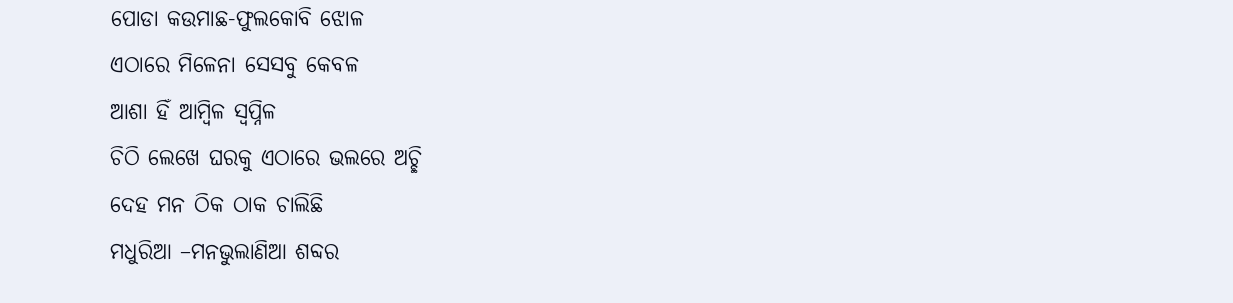ପୋଡା କଉମାଛ-ଫୁଲକୋବି ଝୋଳ
ଏଠାରେ ମିଳେନା ସେସବୁ କେବଳ
ଆଶା ହିଁ ଆମ୍ବିଳ ସ୍ଵପ୍ନିଳ
ଚିଠି ଲେଖେ ଘରକୁ ଏଠାରେ ଭଲରେ ଅଚ୍ଛି
ଦେହ ମନ ଠିକ ଠାକ ଚାଲିଛି
ମଧୁରିଆ –ମନଭୁଲାଣିଆ ଶବ୍ଦର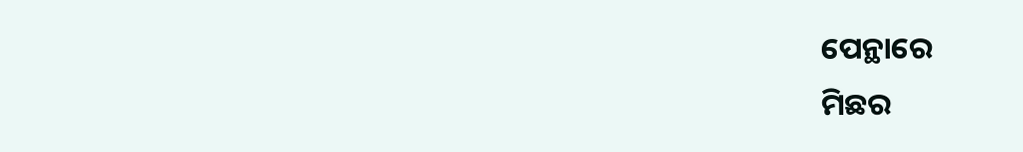ପେନ୍ଥାରେ
ମିଛର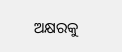ଅକ୍ଷରକୁ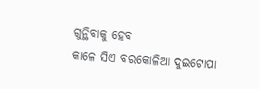ଗୁନ୍ଥିବାକୁ ହେବ
କାଳେ ସିଏ ବରକୋଳିଆ ଦୁଇଟୋପା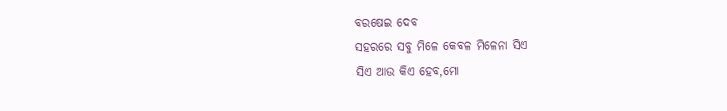ବରଷେଇ ଦେବ
ସହରରେ ସବୁ ମିଳେ କେବଳ ମିଳେନା ସିଏ
ସିଏ ଆଉ କିଏ ହେବ,ମୋ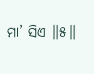ମା’ ସିଏ ॥୫॥